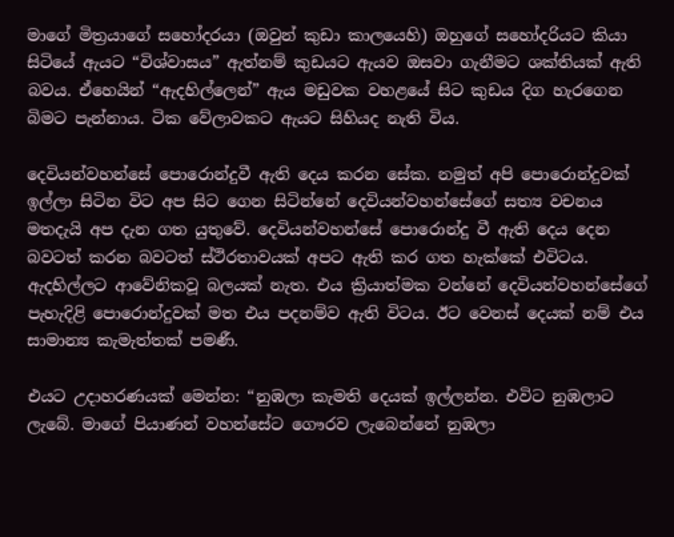මාගේ මිත්‍රයාගේ සහෝදරයා (ඔවුන් කුඩා කාලයෙහි) ඔහුගේ සහෝදරියට කියා සිටියේ ඇයට “විශ්වාසය” ඇත්නම් කුඩයට ඇයව ඔසවා ගැනීමට ශක්තියක් ඇති බවය. ඒහෙයින් “ඇදහිල්ලෙන්” ඇය මඩුවක වහළයේ සිට කුඩය දිග හැරගෙන බිමට පැන්නාය. ටික වේලාවකට ඇයට සිහියද නැති විය.

දෙවියන්වහන්සේ පොරොන්දුවී ඇති දෙය කරන සේක. නමුත් අපි පොරොන්දුවක් ඉල්ලා සිටින විට අප සිට ගෙන සිටින්නේ දෙවියන්වහන්සේගේ සත්‍ය වචනය මතදැයි අප දැන ගත යුතුවේ. දෙවියන්වහන්සේ පොරොන්දු වී ඇති දෙය දෙන බවටත් කරන බවටත් ස්ථිරතාවයක් අපට ඇති කර ගත හැක්කේ එවිටය. ඇදහිල්ලට ආවේනිකවූ බලයක් නැත. එය ක්‍රියාත්මක වන්නේ දෙවියන්වහන්සේගේ පැහැදිළි පොරොන්දුවක් මත එය පදනම්ව ඇති විටය. ඊට වෙනස් දෙයක් නම් එය සාමාන්‍ය කැමැත්තක් පමණී.

එයට උදාහරණයක් මෙන්න: “නුඹලා කැමති දෙයක් ඉල්ලන්න. එවිට නුඹලාට ලැබේ. මාගේ පියාණන් වහන්සේට ගෞරව ලැබෙන්නේ නුඹලා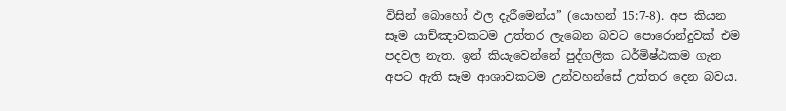විසින් බොහෝ ඵල දැරීමෙන්ය” (යොහන් 15:7-8). අප කියන සෑම යාච්ඤාවකටම උත්තර ලැබෙන බවට පොරොන්දුවක් එම පදවල නැත. ඉන් කියැවෙන්නේ පුද්ගලික ධර්මිෂ්ඨකම ගැන අපට ඇති සෑම ආශාවකටම උන්වහන්සේ උත්තර දෙන බවය.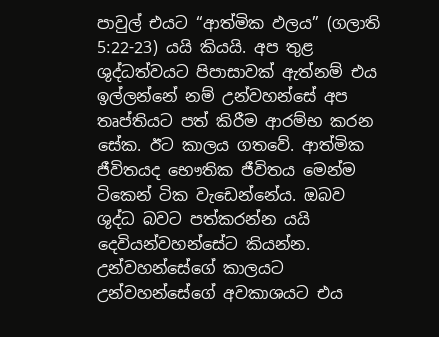පාවුල් එයට “ආත්මික ඵලය” (ගලාති 5:22-23) යයි කියයි. අප තුළ ශුද්ධත්වයට පිපාසාවක් ඇත්නම් එය ඉල්ලන්නේ නම් උන්වහන්සේ අප තෘප්තියට පත් කිරීම ආරම්භ කරන සේක. ඊට කාලය ගතවේ. ආත්මික ජීවිතයද භෞතික ජීවිතය මෙන්ම ටිකෙන් ටික වැඩෙන්නේය. ඔබව ශුද්ධ බවට පත්කරන්න යයි දෙවියන්වහන්සේට කියන්න. උන්වහන්සේගේ කාලයට උන්වහන්සේගේ අවකාශයට එය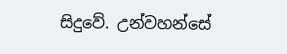සිදුවේ. උන්වහන්සේ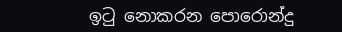ඉටු නොකරන පොරොන්දු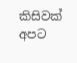කිසිවක් අපට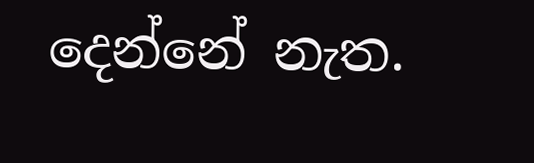දෙන්නේ නැත.